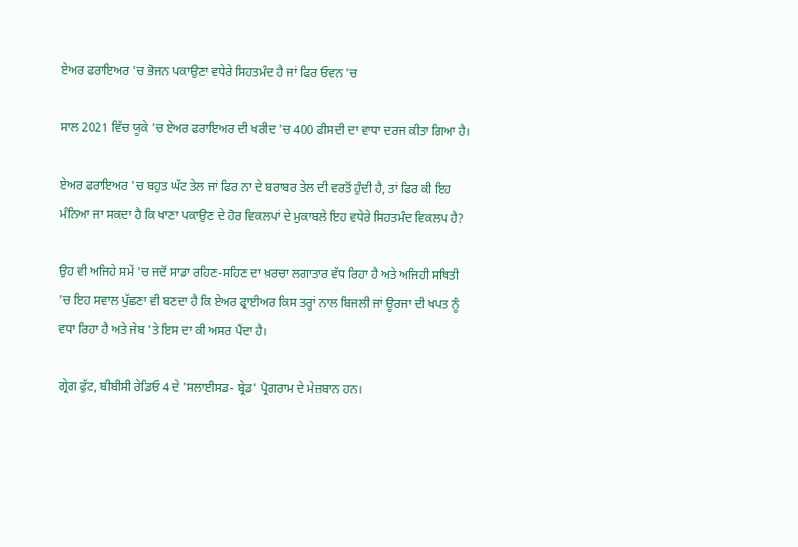ਏਅਰ ਫਰਾਇਅਰ 'ਚ ਭੋਜਨ ਪਕਾਉਣਾ ਵਧੇਰੇ ਸਿਹਤਮੰਦ ਹੈ ਜਾਂ ਫਿਰ ਓਵਨ 'ਚ

ਸਾਲ 2021 ਵਿੱਚ ਯੂਕੇ 'ਚ ਏਅਰ ਫਰਾਇਅਰ ਦੀ ਖਰੀਦ 'ਚ 400 ਫੀਸਦੀ ਦਾ ਵਾਧਾ ਦਰਜ ਕੀਤਾ ਗਿਆ ਹੈ।

ਏਅਰ ਫਰਾਇਅਰ 'ਚ ਬਹੁਤ ਘੱਟ ਤੇਲ ਜਾਂ ਫਿਰ ਨਾ ਦੇ ਬਰਾਬਰ ਤੇਲ ਦੀ ਵਰਤੋਂ ਹੁੰਦੀ ਹੈ, ਤਾਂ ਫਿਰ ਕੀ ਇਹ ਮੰਨਿਆ ਜਾ ਸਕਦਾ ਹੈ ਕਿ ਖਾਣਾ ਪਕਾਉਣ ਦੇ ਹੋਰ ਵਿਕਲਪਾਂ ਦੇ ਮੁਕਾਬਲੇ ਇਹ ਵਧੇਰੇ ਸਿਹਤਮੰਦ ਵਿਕਲਪ ਹੈ?

ਉਹ ਵੀ ਅਜਿਹੇ ਸਮੇਂ 'ਚ ਜਦੋਂ ਸਾਡਾ ਰਹਿਣ-ਸਹਿਣ ਦਾ ਖ਼ਰਚਾ ਲਗਾਤਾਰ ਵੱਧ ਰਿਹਾ ਹੈ ਅਤੇ ਅਜਿਹੀ ਸਥਿਤੀ 'ਚ ਇਹ ਸਵਾਲ ਪੁੱਛਣਾ ਵੀ ਬਣਦਾ ਹੈ ਕਿ ਏਅਰ ਫ੍ਰਾਈਅਰ ਕਿਸ ਤਰ੍ਹਾਂ ਨਾਲ ਬਿਜਲੀ ਜਾਂ ਊਰਜਾ ਦੀ ਖਪਤ ਨੂੰ ਵਧਾ ਰਿਹਾ ਹੈ ਅਤੇ ਜੇਬ 'ਤੇ ਇਸ ਦਾ ਕੀ ਅਸਰ ਪੈਂਦਾ ਹੈ।

ਗ੍ਰੇਗ ਫੁੱਟ, ਬੀਬੀਸੀ ਰੇਡਿਓ 4 ਦੇ 'ਸਲਾਈਸਡ- ਬ੍ਰੇਡ' ਪ੍ਰੋਗਰਾਮ ਦੇ ਮੇਜ਼ਬਾਨ ਹਨ।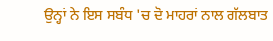ਉਨ੍ਹਾਂ ਨੇ ਇਸ ਸਬੰਧ 'ਚ ਦੋ ਮਾਹਰਾਂ ਨਾਲ ਗੱਲਬਾਤ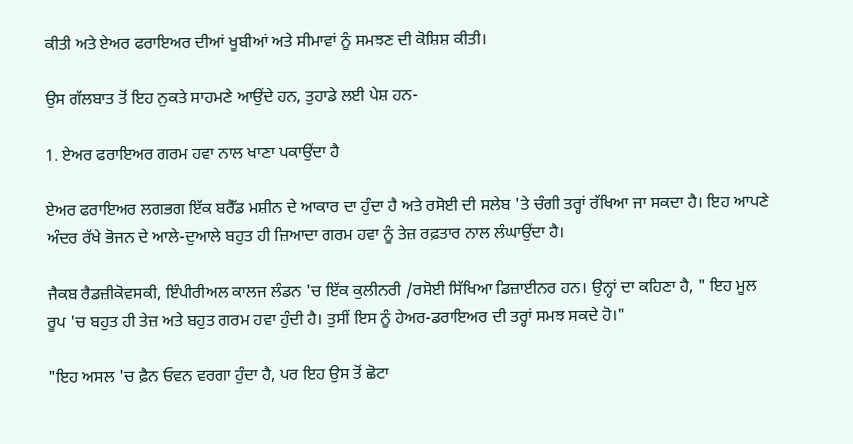ਕੀਤੀ ਅਤੇ ਏਅਰ ਫਰਾਇਅਰ ਦੀਆਂ ਖੂਬੀਆਂ ਅਤੇ ਸੀਮਾਵਾਂ ਨੂੰ ਸਮਝਣ ਦੀ ਕੋਸ਼ਿਸ਼ ਕੀਤੀ।

ਉਸ ਗੱਲਬਾਤ ਤੋਂ ਇਹ ਨੁਕਤੇ ਸਾਹਮਣੇ ਆਉਂਦੇ ਹਨ, ਤੁਹਾਡੇ ਲਈ ਪੇਸ਼ ਹਨ-

1. ਏਅਰ ਫਰਾਇਅਰ ਗਰਮ ਹਵਾ ਨਾਲ ਖਾਣਾ ਪਕਾਉਂਦਾ ਹੈ

ਏਅਰ ਫਰਾਇਅਰ ਲਗਭਗ ਇੱਕ ਬਰੈੱਡ ਮਸ਼ੀਨ ਦੇ ਆਕਾਰ ਦਾ ਹੁੰਦਾ ਹੈ ਅਤੇ ਰਸੋਈ ਦੀ ਸਲੇਬ 'ਤੇ ਚੰਗੀ ਤਰ੍ਹਾਂ ਰੱਖਿਆ ਜਾ ਸਕਦਾ ਹੈ। ਇਹ ਆਪਣੇ ਅੰਦਰ ਰੱਖੇ ਭੋਜਨ ਦੇ ਆਲੇ-ਦੁਆਲੇ ਬਹੁਤ ਹੀ ਜ਼ਿਆਦਾ ਗਰਮ ਹਵਾ ਨੂੰ ਤੇਜ਼ ਰਫ਼ਤਾਰ ਨਾਲ ਲੰਘਾਉਂਦਾ ਹੈ।

ਜੈਕਬ ਰੈਡਜ਼ੀਕੋਵਸਕੀ, ਇੰਪੀਰੀਅਲ ਕਾਲਜ ਲੰਡਨ 'ਚ ਇੱਕ ਕੁਲੀਨਰੀ /ਰਸੋਈ ਸਿੱਖਿਆ ਡਿਜ਼ਾਈਨਰ ਹਨ। ਉਨ੍ਹਾਂ ਦਾ ਕਹਿਣਾ ਹੈ, " ਇਹ ਮੂਲ ਰੂਪ 'ਚ ਬਹੁਤ ਹੀ ਤੇਜ਼ ਅਤੇ ਬਹੁਤ ਗਰਮ ਹਵਾ ਹੁੰਦੀ ਹੈ। ਤੁਸੀਂ ਇਸ ਨੂੰ ਹੇਅਰ-ਡਰਾਇਅਰ ਦੀ ਤਰ੍ਹਾਂ ਸਮਝ ਸਕਦੇ ਹੋ।"

"ਇਹ ਅਸਲ 'ਚ ਫ਼ੈਨ ਓਵਨ ਵਰਗਾ ਹੁੰਦਾ ਹੈ, ਪਰ ਇਹ ਉਸ ਤੋਂ ਛੋਟਾ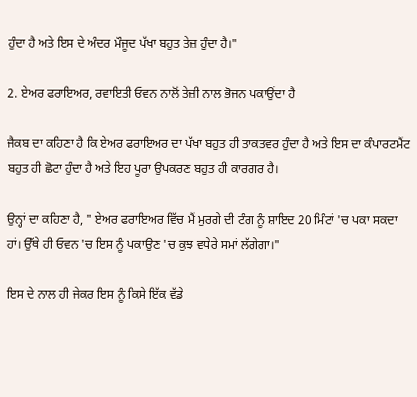ਹੁੰਦਾ ਹੈ ਅਤੇ ਇਸ ਦੇ ਅੰਦਰ ਮੌਜੂਦ ਪੱਖਾ ਬਹੁਤ ਤੇਜ਼ ਹੁੰਦਾ ਹੈ।"

2. ਏਅਰ ਫਰਾਇਅਰ, ਰਵਾਇਤੀ ਓਵਨ ਨਾਲੋਂ ਤੇਜ਼ੀ ਨਾਲ ਭੋਜਨ ਪਕਾਉਂਦਾ ਹੈ

ਜੈਕਬ ਦਾ ਕਹਿਣਾ ਹੈ ਕਿ ਏਅਰ ਫਰਾਇਅਰ ਦਾ ਪੱਖਾ ਬਹੁਤ ਹੀ ਤਾਕਤਵਰ ਹੁੰਦਾ ਹੈ ਅਤੇ ਇਸ ਦਾ ਕੰਪਾਰਟਮੈਂਟ ਬਹੁਤ ਹੀ ਛੋਟਾ ਹੁੰਦਾ ਹੈ ਅਤੇ ਇਹ ਪੂਰਾ ਉਪਕਰਣ ਬਹੁਤ ਹੀ ਕਾਰਗਰ ਹੈ।

ਉਨ੍ਹਾਂ ਦਾ ਕਹਿਣਾ ਹੈ, " ਏਅਰ ਫਰਾਇਅਰ ਵਿੱਚ ਮੈਂ ਮੁਰਗੇ ਦੀ ਟੰਗ ਨੂੰ ਸ਼ਾਇਦ 20 ਮਿੰਟਾਂ 'ਚ ਪਕਾ ਸਕਦਾ ਹਾਂ। ਉੱਥੇ ਹੀ ਓਵਨ 'ਚ ਇਸ ਨੂੰ ਪਕਾਉਣ 'ਚ ਕੁਝ ਵਧੇਰੇ ਸਮਾਂ ਲੱਗੇਗਾ।"

ਇਸ ਦੇ ਨਾਲ ਹੀ ਜੇਕਰ ਇਸ ਨੂੰ ਕਿਸੇ ਇੱਕ ਵੱਡੇ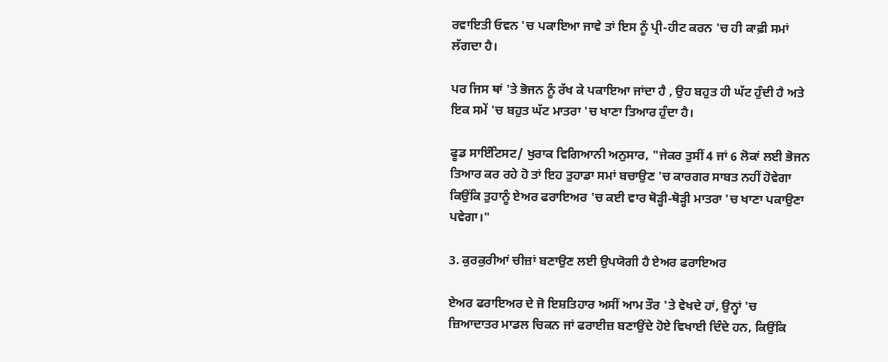ਰਵਾਇਤੀ ਓਵਨ 'ਚ ਪਕਾਇਆ ਜਾਵੇ ਤਾਂ ਇਸ ਨੂੰ ਪ੍ਰੀ-ਹੀਟ ਕਰਨ 'ਚ ਹੀ ਕਾਫ਼ੀ ਸਮਾਂ ਲੱਗਦਾ ਹੈ।

ਪਰ ਜਿਸ ਥਾਂ 'ਤੇ ਭੋਜਨ ਨੂੰ ਰੱਖ ਕੇ ਪਕਾਇਆ ਜਾਂਦਾ ਹੈ , ਉਹ ਬਹੁਤ ਹੀ ਘੱਟ ਹੁੰਦੀ ਹੈ ਅਤੇ ਇਕ ਸਮੇਂ 'ਚ ਬਹੁਤ ਘੱਟ ਮਾਤਰਾ 'ਚ ਖਾਣਾ ਤਿਆਰ ਹੁੰਦਾ ਹੈ।

ਫੂਡ ਸਾਇੰਟਿਸਟ/ ਖੁਰਾਕ ਵਿਗਿਆਨੀ ਅਨੁਸਾਰ, "ਜੇਕਰ ਤੁਸੀਂ 4 ਜਾਂ 6 ਲੋਕਾਂ ਲਈ ਭੋਜਨ ਤਿਆਰ ਕਰ ਰਹੇ ਹੋ ਤਾਂ ਇਹ ਤੁਹਾਡਾ ਸਮਾਂ ਬਚਾਉਣ 'ਚ ਕਾਰਗਰ ਸਾਬਤ ਨਹੀਂ ਹੋਵੇਗਾ ਕਿਉਂਕਿ ਤੁਹਾਨੂੰ ਏਅਰ ਫਰਾਇਅਰ 'ਚ ਕਈ ਵਾਰ ਥੋੜ੍ਹੀ-ਥੋੜ੍ਹੀ ਮਾਤਰਾ 'ਚ ਖਾਣਾ ਪਕਾਉਣਾ ਪਵੇਗਾ।"

3. ਕੁਰਕੁਰੀਆਂ ਚੀਜ਼ਾਂ ਬਣਾਉਣ ਲਈ ਉਪਯੋਗੀ ਹੈ ਏਅਰ ਫਰਾਇਅਰ

ਏਅਰ ਫਰਾਇਅਰ ਦੇ ਜੋ ਇਸ਼ਤਿਹਾਰ ਅਸੀਂ ਆਮ ਤੌਰ 'ਤੇ ਵੇਖਦੇ ਹਾਂ, ਉਨ੍ਹਾਂ 'ਚ ਜ਼ਿਆਦਾਤਰ ਮਾਡਲ ਚਿਕਨ ਜਾਂ ਫਰਾਈਜ਼ ਬਣਾਉਂਦੇ ਹੋਏ ਵਿਖਾਈ ਦਿੰਦੇ ਹਨ, ਕਿਉਂਕਿ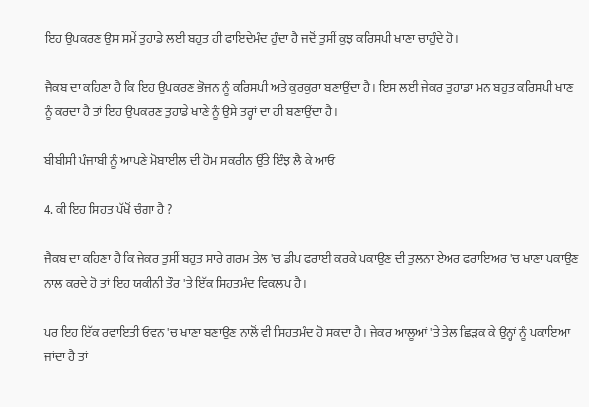ਇਹ ਉਪਕਰਣ ਉਸ ਸਮੇਂ ਤੁਹਾਡੇ ਲਈ ਬਹੁਤ ਹੀ ਫਾਇਦੇਮੰਦ ਹੁੰਦਾ ਹੈ ਜਦੋਂ ਤੁਸੀਂ ਕੁਝ ਕਰਿਸਪੀ ਖਾਣਾ ਚਾਹੁੰਦੇ ਹੋ।

ਜੈਕਬ ਦਾ ਕਹਿਣਾ ਹੈ ਕਿ ਇਹ ਉਪਕਰਣ ਭੋਜਨ ਨੂੰ ਕਰਿਸਪੀ ਅਤੇ ਕੁਰਕੁਰਾ ਬਣਾਉਂਦਾ ਹੈ। ਇਸ ਲਈ ਜੇਕਰ ਤੁਹਾਡਾ ਮਨ ਬਹੁਤ ਕਰਿਸਪੀ ਖਾਣ ਨੂੰ ਕਰਦਾ ਹੈ ਤਾਂ ਇਹ ਉਪਕਰਣ ਤੁਹਾਡੇ ਖਾਣੇ ਨੂੰ ਉਸੇ ਤਰ੍ਹਾਂ ਦਾ ਹੀ ਬਣਾਉਂਦਾ ਹੈ।

ਬੀਬੀਸੀ ਪੰਜਾਬੀ ਨੂੰ ਆਪਣੇ ਮੋਬਾਈਲ ਦੀ ਹੋਮ ਸਕਰੀਨ ਉੱਤੇ ਇੰਝ ਲੈ ਕੇ ਆਓ

4. ਕੀ ਇਹ ਸਿਹਤ ਪੱਖੋਂ ਚੰਗਾ ਹੈ ?

ਜੈਕਬ ਦਾ ਕਹਿਣਾ ਹੈ ਕਿ ਜੇਕਰ ਤੁਸੀਂ ਬਹੁਤ ਸਾਰੇ ਗਰਮ ਤੇਲ 'ਚ ਡੀਪ ਫਰਾਈ ਕਰਕੇ ਪਕਾਉਣ ਦੀ ਤੁਲਨਾ ਏਅਰ ਫਰਾਇਅਰ 'ਚ ਖਾਣਾ ਪਕਾਉਣ ਨਾਲ ਕਰਦੇ ਹੋ ਤਾਂ ਇਹ ਯਕੀਨੀ ਤੌਰ 'ਤੇ ਇੱਕ ਸਿਹਤਮੰਦ ਵਿਕਲਪ ਹੈ।

ਪਰ ਇਹ ਇੱਕ ਰਵਾਇਤੀ ਓਵਨ 'ਚ ਖਾਣਾ ਬਣਾਉਣ ਨਾਲੋਂ ਵੀ ਸਿਹਤਮੰਦ ਹੋ ਸਕਦਾ ਹੈ। ਜੇਕਰ ਆਲੂਆਂ 'ਤੇ ਤੇਲ ਛਿੜਕ ਕੇ ਉਨ੍ਹਾਂ ਨੂੰ ਪਕਾਇਆ ਜਾਂਦਾ ਹੈ ਤਾਂ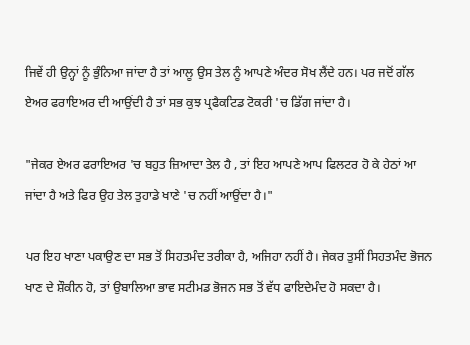ਜਿਵੇਂ ਹੀ ਉਨ੍ਹਾਂ ਨੂੰ ਭੁੰਨਿਆ ਜਾਂਦਾ ਹੈ ਤਾਂ ਆਲੂ ਉਸ ਤੇਲ ਨੂੰ ਆਪਣੇ ਅੰਦਰ ਸੋਖ ਲੈਂਦੇ ਹਨ। ਪਰ ਜਦੋਂ ਗੱਲ ਏਅਰ ਫਰਾਇਅਰ ਦੀ ਆਉਂਦੀ ਹੈ ਤਾਂ ਸਭ ਕੁਝ ਪ੍ਰਫੈਕਟਿਡ ਟੋਕਰੀ 'ਚ ਡਿੱਗ ਜਾਂਦਾ ਹੈ।

"ਜੇਕਰ ਏਅਰ ਫਰਾਇਅਰ 'ਚ ਬਹੁਤ ਜ਼ਿਆਦਾ ਤੇਲ ਹੈ , ਤਾਂ ਇਹ ਆਪਣੇ ਆਪ ਫਿਲਟਰ ਹੋ ਕੇ ਹੇਠਾਂ ਆ ਜਾਂਦਾ ਹੈ ਅਤੇ ਫਿਰ ਉਹ ਤੇਲ ਤੁਹਾਡੇ ਖਾਣੇ 'ਚ ਨਹੀਂ ਆਉਂਦਾ ਹੈ।"

ਪਰ ਇਹ ਖਾਣਾ ਪਕਾਉਣ ਦਾ ਸਭ ਤੋਂ ਸਿਹਤਮੰਦ ਤਰੀਕਾ ਹੈ, ਅਜਿਹਾ ਨਹੀਂ ਹੈ। ਜੇਕਰ ਤੁਸੀਂ ਸਿਹਤਮੰਦ ਭੋਜਨ ਖਾਣ ਦੇ ਸ਼ੌਕੀਨ ਹੋ, ਤਾਂ ਉਬਾਲਿਆ ਭਾਵ ਸਟੀਮਡ ਭੋਜਨ ਸਭ ਤੋਂ ਵੱਧ ਫਾਇਦੇਮੰਦ ਹੋ ਸਕਦਾ ਹੈ।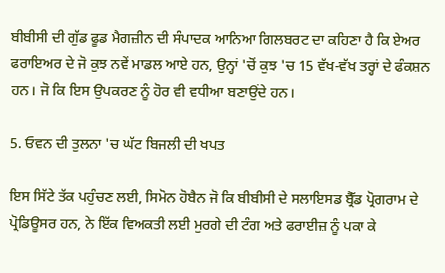ਬੀਬੀਸੀ ਦੀ ਗੁੱਡ ਫੂਡ ਮੈਗਜ਼ੀਨ ਦੀ ਸੰਪਾਦਕ ਆਨਿਆ ਗਿਲਬਰਟ ਦਾ ਕਹਿਣਾ ਹੈ ਕਿ ਏਅਰ ਫਰਾਇਅਰ ਦੇ ਜੋ ਕੁਝ ਨਵੇਂ ਮਾਡਲ ਆਏ ਹਨ, ਉਨ੍ਹਾਂ 'ਚੋਂ ਕੁਝ 'ਚ 15 ਵੱਖ-ਵੱਖ ਤਰ੍ਹਾਂ ਦੇ ਫੰਕਸ਼ਨ ਹਨ। ਜੋ ਕਿ ਇਸ ਉਪਕਰਣ ਨੂੰ ਹੋਰ ਵੀ ਵਧੀਆ ਬਣਾਉਂਦੇ ਹਨ।

5. ਓਵਨ ਦੀ ਤੁਲਨਾ 'ਚ ਘੱਟ ਬਿਜਲੀ ਦੀ ਖਪਤ

ਇਸ ਸਿੱਟੇ ਤੱਕ ਪਹੁੰਚਣ ਲਈ, ਸਿਮੋਨ ਹੋਬੈਨ ਜੋ ਕਿ ਬੀਬੀਸੀ ਦੇ ਸਲਾਇਸਡ ਬ੍ਰੈੱਡ ਪ੍ਰੋਗਰਾਮ ਦੇ ਪ੍ਰੋਡਿਊਸਰ ਹਨ, ਨੇ ਇੱਕ ਵਿਅਕਤੀ ਲਈ ਮੁਰਗੇ ਦੀ ਟੰਗ ਅਤੇ ਫਰਾਈਜ਼ ਨੂੰ ਪਕਾ ਕੇ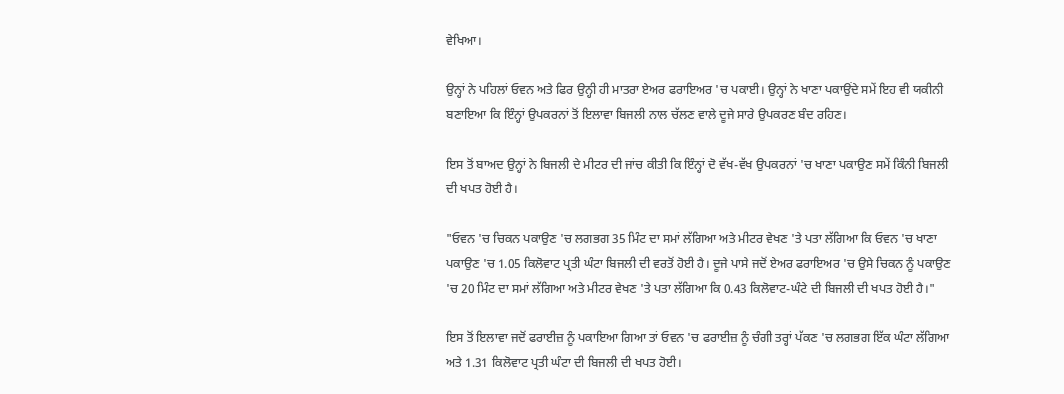ਵੇਖਿਆ।

ਉਨ੍ਹਾਂ ਨੇ ਪਹਿਲਾਂ ਓਵਨ ਅਤੇ ਫਿਰ ਉਨ੍ਹੀ ਹੀ ਮਾਤਰਾ ਏਅਰ ਫਰਾਇਅਰ 'ਚ ਪਕਾਈ। ਉਨ੍ਹਾਂ ਨੇ ਖਾਣਾ ਪਕਾਉਂਦੇ ਸਮੇਂ ਇਹ ਵੀ ਯਕੀਨੀ ਬਣਾਇਆ ਕਿ ਇੰਨ੍ਹਾਂ ਉਪਕਰਨਾਂ ਤੋਂ ਇਲਾਵਾ ਬਿਜਲੀ ਨਾਲ ਚੱਲਣ ਵਾਲੇ ਦੂਜੇ ਸਾਰੇ ਉਪਕਰਣ ਬੰਦ ਰਹਿਣ।

ਇਸ ਤੋਂ ਬਾਅਦ ਉਨ੍ਹਾਂ ਨੇ ਬਿਜਲੀ ਦੇ ਮੀਟਰ ਦੀ ਜਾਂਚ ਕੀਤੀ ਕਿ ਇੰਨ੍ਹਾਂ ਦੋ ਵੱਖ-ਵੱਖ ਉਪਕਰਨਾਂ 'ਚ ਖਾਣਾ ਪਕਾਉਣ ਸਮੇਂ ਕਿੰਨੀ ਬਿਜਲੀ ਦੀ ਖਪਤ ਹੋਈ ਹੈ।

"ਓਵਨ 'ਚ ਚਿਕਨ ਪਕਾਉਣ 'ਚ ਲਗਭਗ 35 ਮਿੰਟ ਦਾ ਸਮਾਂ ਲੱਗਿਆ ਅਤੇ ਮੀਟਰ ਵੇਖਣ 'ਤੇ ਪਤਾ ਲੱਗਿਆ ਕਿ ਓਵਨ 'ਚ ਖਾਣਾ ਪਕਾਉਣ 'ਚ 1.05 ਕਿਲੋਵਾਟ ਪ੍ਰਤੀ ਘੰਟਾ ਬਿਜਲੀ ਦੀ ਵਰਤੋਂ ਹੋਈ ਹੈ। ਦੂਜੇ ਪਾਸੇ ਜਦੋਂ ਏਅਰ ਫਰਾਇਅਰ 'ਚ ਉਸੇ ਚਿਕਨ ਨੂੰ ਪਕਾਉਣ 'ਚ 20 ਮਿੰਟ ਦਾ ਸਮਾਂ ਲੱਗਿਆ ਅਤੇ ਮੀਟਰ ਵੇਖਣ 'ਤੇ ਪਤਾ ਲੱਗਿਆ ਕਿ 0.43 ਕਿਲੋਵਾਟ-ਘੰਟੇ ਦੀ ਬਿਜਲੀ ਦੀ ਖਪਤ ਹੋਈ ਹੈ।"

ਇਸ ਤੋਂ ਇਲਾਵਾ ਜਦੋਂ ਫਰਾਈਜ਼ ਨੂੰ ਪਕਾਇਆ ਗਿਆ ਤਾਂ ਓਵਨ 'ਚ ਫਰਾਈਜ਼ ਨੂੰ ਚੰਗੀ ਤਰ੍ਹਾਂ ਪੱਕਣ 'ਚ ਲਗਭਗ ਇੱਕ ਘੰਟਾ ਲੱਗਿਆ ਅਤੇ 1.31 ਕਿਲੋਵਾਟ ਪ੍ਰਤੀ ਘੰਟਾ ਦੀ ਬਿਜਲੀ ਦੀ ਖਪਤ ਹੋਈ।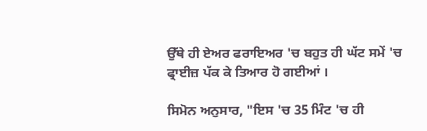ਉੱਥੇ ਹੀ ਏਅਰ ਫਰਾਇਅਰ 'ਚ ਬਹੁਤ ਹੀ ਘੱਟ ਸਮੇਂ 'ਚ ਫ੍ਰਾਈਜ਼ ਪੱਕ ਕੇ ਤਿਆਰ ਹੋ ਗਈਆਂ ।

ਸਿਮੋਨ ਅਨੁਸਾਰ, "ਇਸ 'ਚ 35 ਮਿੰਟ 'ਚ ਹੀ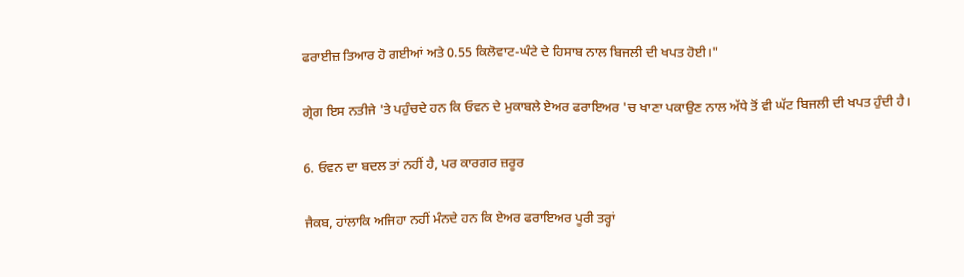ਫਰਾਈਜ਼ ਤਿਆਰ ਹੋ ਗਈਆਂ ਅਤੇ 0.55 ਕਿਲੋਵਾਟ-ਘੰਟੇ ਦੇ ਹਿਸਾਬ ਨਾਲ ਬਿਜਲੀ ਦੀ ਖਪਤ ਹੋਈ।"

ਗ੍ਰੇਗ ਇਸ ਨਤੀਜੇ 'ਤੇ ਪਹੁੰਚਦੇ ਹਨ ਕਿ ਓਵਨ ਦੇ ਮੁਕਾਬਲੇ ਏਅਰ ਫਰਾਇਅਰ 'ਚ ਖਾਣਾ ਪਕਾਉਣ ਨਾਲ ਅੱਧੇ ਤੋਂ ਵੀ ਘੱਟ ਬਿਜਲੀ ਦੀ ਖਪਤ ਹੁੰਦੀ ਹੈ।

6. ਓਵਨ ਦਾ ਬਦਲ ਤਾਂ ਨਹੀਂ ਹੈ, ਪਰ ਕਾਰਗਰ ਜ਼ਰੂਰ

ਜੈਕਬ, ਹਾਂਲਾਕਿ ਅਜਿਹਾ ਨਹੀਂ ਮੰਨਦੇ ਹਨ ਕਿ ਏਅਰ ਫਰਾਇਅਰ ਪੂਰੀ ਤਰ੍ਹਾਂ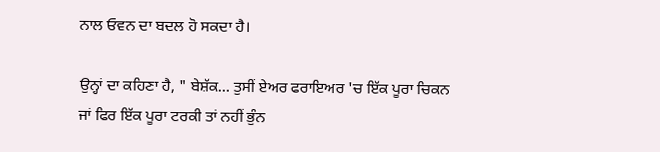ਨਾਲ ਓਵਨ ਦਾ ਬਦਲ ਹੋ ਸਕਦਾ ਹੈ।

ਉਨ੍ਹਾਂ ਦਾ ਕਹਿਣਾ ਹੈ, " ਬੇਸ਼ੱਕ… ਤੁਸੀਂ ਏਅਰ ਫਰਾਇਅਰ 'ਚ ਇੱਕ ਪੂਰਾ ਚਿਕਨ ਜਾਂ ਫਿਰ ਇੱਕ ਪੂਰਾ ਟਰਕੀ ਤਾਂ ਨਹੀਂ ਭੁੰਨ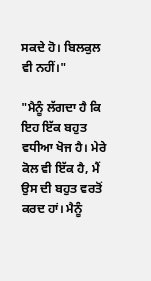ਸਕਦੇ ਹੋ। ਬਿਲਕੁਲ ਵੀ ਨਹੀਂ।"

"ਮੈਨੂੰ ਲੱਗਦਾ ਹੈ ਕਿ ਇਹ ਇੱਕ ਬਹੁਤ ਵਧੀਆ ਖੋਜ ਹੈ। ਮੇਰੇ ਕੋਲ ਵੀ ਇੱਕ ਹੈ, ਮੈਂ ਉਸ ਦੀ ਬਹੁਤ ਵਰਤੋਂ ਕਰਦ ਹਾਂ। ਮੈਨੂੰ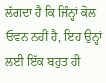ਲੱਗਦਾ ਹੈ ਕਿ ਜਿੰਨ੍ਹਾਂ ਕੋਲ ਓਵਨ ਨਹੀਂ ਹੈ, ਇਹ ਉਨ੍ਹਾਂ ਲਈ ਇੱਕ ਬਹੁਤ ਹੀ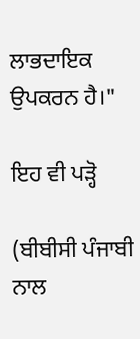ਲਾਭਦਾਇਕ ਉਪਕਰਨ ਹੈ।"

ਇਹ ਵੀ ਪੜ੍ਹੋ

(ਬੀਬੀਸੀ ਪੰਜਾਬੀ ਨਾਲ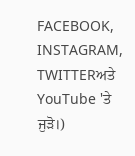FACEBOOK, INSTAGRAM, TWITTERਅਤੇ YouTube 'ਤੇ ਜੁੜੋ।)